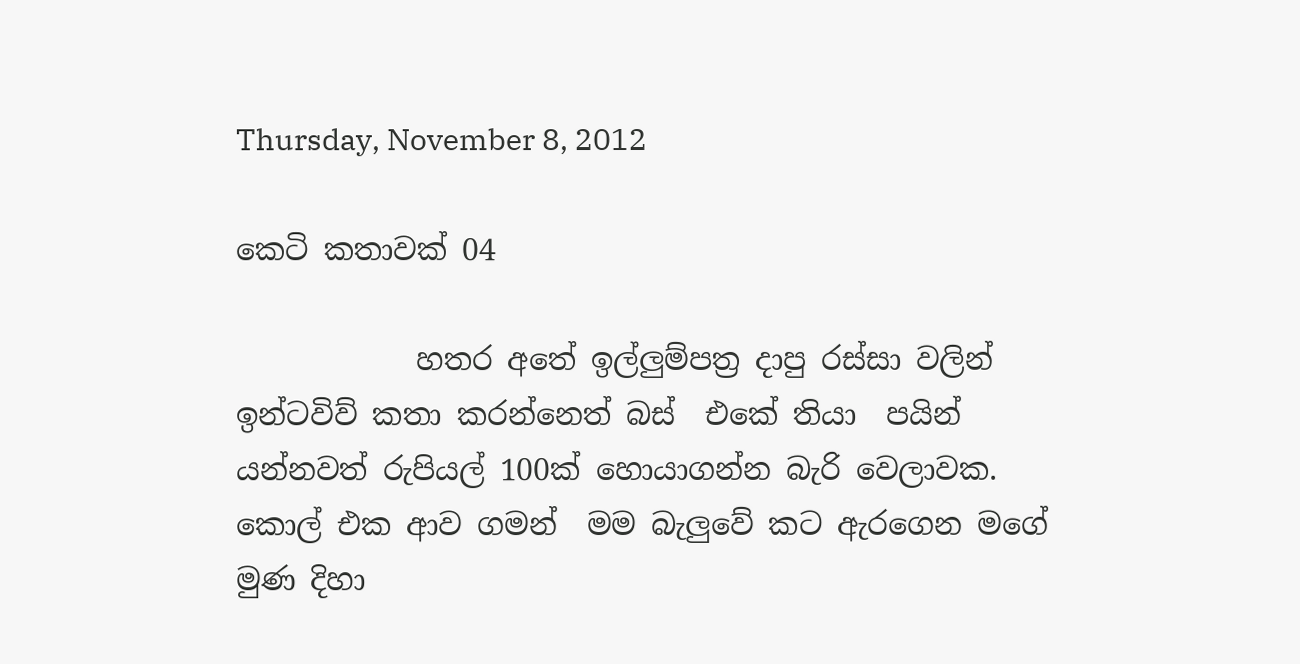Thursday, November 8, 2012

කෙටි කතාවක් 04

            හතර අතේ ඉල්ලුම්පත්‍ර දාපු රස්සා වලින් ඉන්ටවිව් කතා කරන්නෙත් බස්  එකේ තියා  පයින් යන්නවත් රුපියල් 100ක් හොයාගන්න බැරි වෙලාවක. කොල් එක ආව ගමන්  මම බැලුවේ කට ඇරගෙන මගේ  මුණ දිහා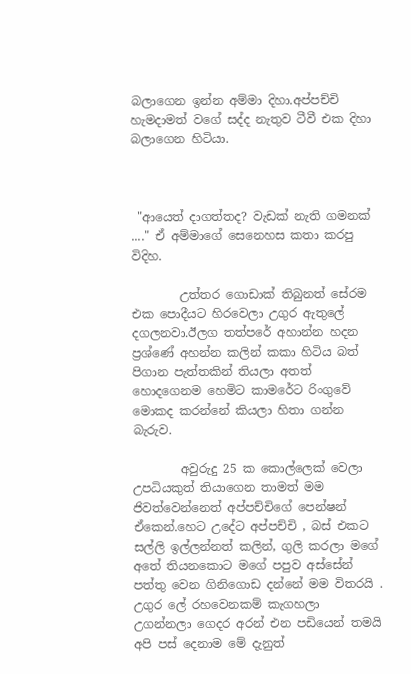බලාගෙන ඉන්න අම්මා දිහා.අප්පච්චි හැමදාමත් වගේ සද්ද නැතුව ටීවී එක දිහා බලාගෙන හිටියා.



 "ආයෙත් දාගත්තද? වැඩක් නැති ගමනක් ...." ඒ අම්මාගේ සෙනෙහස කතා කරපු විදිහ.

        උත්තර ගොඩාක් තිබුනත් සේරම එක පොදීයට හිරවෙලා උගුර ඇතුලේ දගලනවා.ඊලග තත්පරේ අහාන්න හදන ප්‍රශ්ණේ අහන්න කලින් කකා හිටිය බත් පිගාන පැත්තකින් තියලා අතත් හොදගෙනම හෙමිට කාමරේට රිංගුවේ මොකද කරන්නේ කියලා හිතා ගන්න බැරුව.

        අවුරුදු 25 ක කොල්ලෙක් වෙලා උපධියකුත් තියාගෙන තාමත් මම ජිවත්වෙන්නෙත් අප්පච්චිගේ පෙන්ෂන් ඒකෙන්.හෙට උදේට අප්පච්චි , බස් එකට සල්ලි ඉල්ලන්නත් කලින්, ගුලි කරලා මගේ අතේ තියනකොට මගේ පපුව අස්සේන්  පත්තු වෙන ගිනිගොඩ දන්නේ මම විතරයි . උගුර ලේ රහවෙනකම් කැගහලා උගන්නලා ගෙදර අරන් එන පඩියෙන් තමයි අපි පස් දෙනාම මේ දැනුත්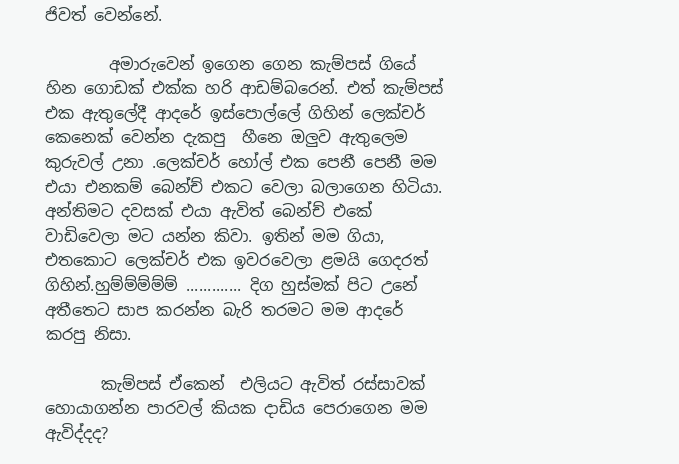ජිවත් වෙන්නේ.

        අමාරුවෙන් ඉගෙන ගෙන කැම්පස් ගියේ හින ගොඩක් එක්ක හරි ආඩම්බරෙන්. එත් කැම්පස් එක ඇතුලේදී ආදරේ ඉස්පොල්ලේ ගිහින් ලෙක්චර් කෙනෙක් වෙන්න දැකපු  හීනෙ ඔලුව ඇතුලෙම කුරුවල් උනා .ලෙක්චර් හෝල් එක පෙනී පෙනී මම එයා එනකම් බෙන්ච් එකට වෙලා බලාගෙන හිටියා. අන්තිමට දවසක් එයා ඇවිත් බෙන්ච් එකේ වාඩිවෙලා මට යන්න කිවා. ඉතින් මම ගියා, එතකොට ලෙක්චර් එක ඉවරවෙලා ළමයි ගෙදරත් ගිහින්.හුම්ම්ම්ම්ම් ............. දිග හුස්මක් පිට උනේ අතීතෙට සාප කරන්න බැරි තරමට මම ආදරේ කරපු නිසා.

       කැම්පස් ඒකෙන්  එලියට ඇවිත් රස්සාවක් හොයාගන්න පාරවල් කියක දාඩිය පෙරාගෙන මම ඇවිද්දද?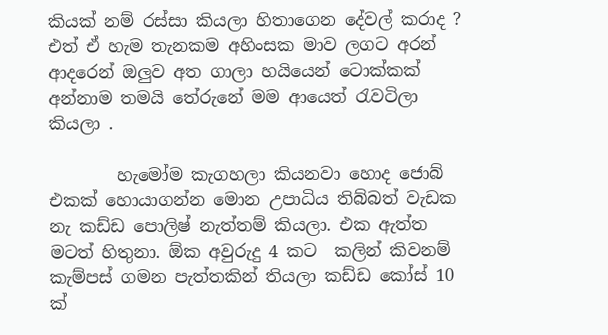කියක් නම් රස්සා කියලා හිතාගෙන දේවල් කරාද ? එත් ඒ හැම තැනකම අහිංසක මාව ලගට අරන් ආදරෙන් ඔලුව අත ගාලා හයියෙන් ටොක්කක් අන්නාම තමයි තේරුනේ මම ආයෙත් රැවටිලා කියලා .

        හැමෝම කැගහලා කියනවා හොද ජොබ් එකක් හොයාගන්න මොන උපාධිය තිබ්බත් වැඩක නැ කඩ්ඩ පොලිෂ් නැත්තම් කියලා. එක ඇත්ත මටත් හිතුනා. ඕක අවුරුදු 4 කට  කලින් කිවනම්  කැම්පස් ගමන පැත්තකින් තියලා කඩ්ඩ කෝස් 10 ක්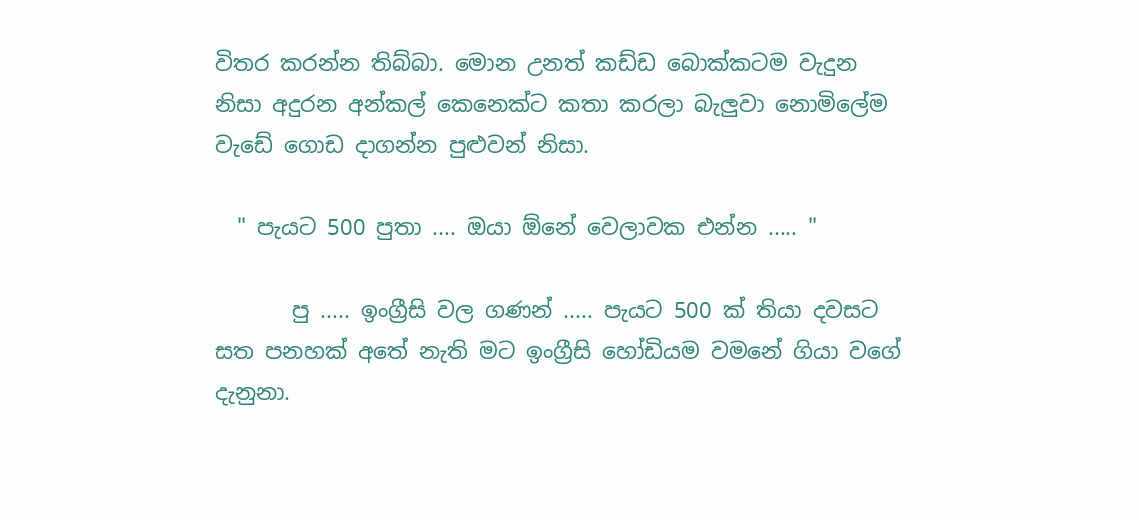විතර කරන්න තිබ්බා. මොන උනත් කඩ්ඩ බොක්කටම වැදුන නිසා අදුරන අන්කල් කෙනෙක්ට කතා කරලා බැලුවා නොමිලේම වැඩේ ගොඩ දාගන්න පුළුවන් නිසා.

  " පැයට 500 පුතා .... ඔයා ඕනේ වෙලාවක එන්න ..... "

       පු ..... ඉංග්‍රීසි වල ගණන් ..... පැයට 500 ක් තියා දවසට සත පනහක් අතේ නැති මට ඉංග්‍රීසි හෝඩියම වමනේ ගියා වගේ දැනුනා.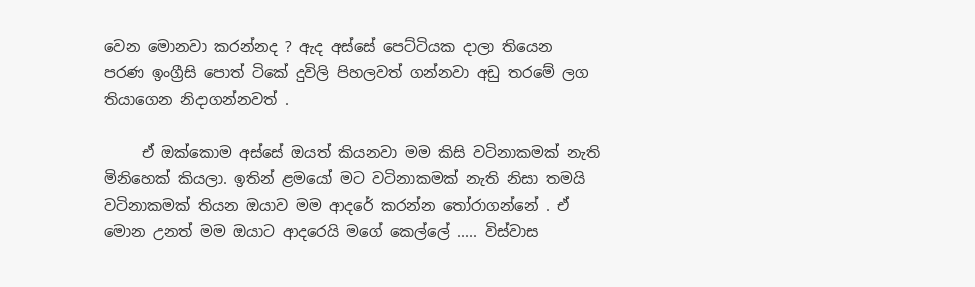වෙන මොනවා කරන්නද ? ඇද අස්සේ පෙට්ටියක දාලා තියෙන පරණ ඉංග්‍රීසි පොත් ටිකේ දුවිලි පිහලවත් ගන්නවා අඩු තරමේ ලග තියාගෙන නිදාගන්නවත් .

     ඒ ඔක්කොම අස්සේ ඔයත් කියනවා මම කිසි වටිනාකමක් නැති මිනිහෙක් කියලා. ඉතින් ළමයෝ මට වටිනාකමක් නැති නිසා තමයි වටිනාකමක් තියන ඔයාව මම ආදරේ කරන්න තෝරාගන්නේ . ඒ මොන උනත් මම ඔයාට ආදරෙයි මගේ කෙල්ලේ ..... විස්වාස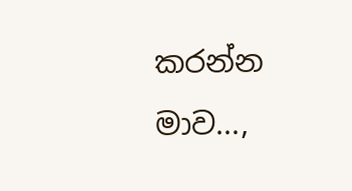කරන්න මාව...,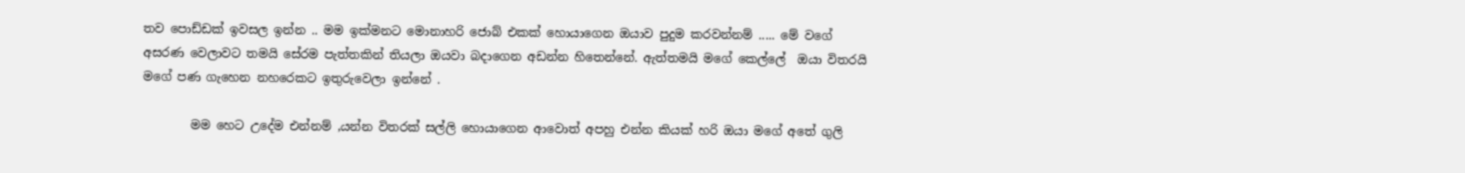තව පොඩ්ඩක් ඉවසල ඉන්න .. මම ඉක්මනට මොනාහරි ජොබ් එකක් හොයාගෙන ඔයාව පුදුම කරවන්නම් ..... මේ වගේ අසරණ වෙලාවට තමයි සේරම පැත්තකින් තියලා ඔයවා බදාගෙන අඩන්න හිතෙන්නේ. ඇත්තමයි මගේ කෙල්ලේ  ඔයා විතරයි මගේ පණ ගැහෙන නහරෙකට ඉතුරුවෙලා ඉන්නේ .

        මම හෙට උදේම එන්නම් ,යන්න විතරක් සල්ලි හොයාගෙන ආවොත් අපහු එන්න කියක් හරි ඔයා මගේ අතේ ගුලි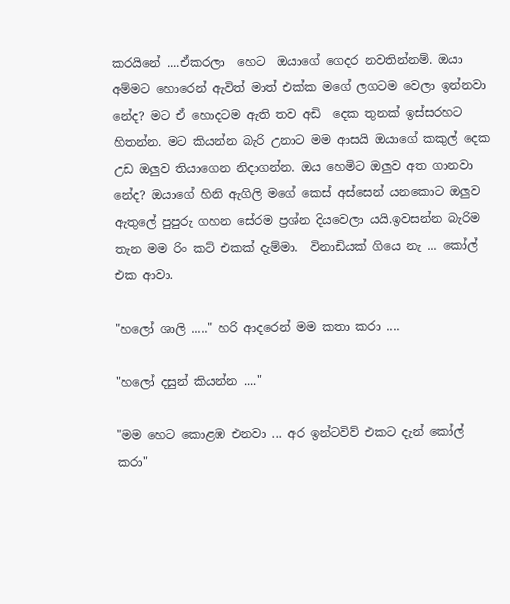කරයිනේ ....ඒකරලා  හෙට  ඔයාගේ ගෙදර නවතින්නම්. ඔයා අම්මට හොරෙන් ඇවිත් මාත් එක්ක මගේ ලගටම වෙලා ඉන්නවා නේද? මට ඒ හොදටම ඇති තව අඩි  දෙක තුනක් ඉස්සරහට හිතන්න. මට කියන්න බැරි උනාට මම ආසයි ඔයාගේ කකුල් දෙක උඩ ඔලුව තියාගෙන නිදාගන්න. ඔය හෙමිට ඔලුව අත ගානවා නේද? ඔයාගේ හිනි ඇගිලි මගේ කෙස් අස්සෙන් යනකොට ඔලුව ඇතුලේ පුපුරු ගහන සේරම ප්‍රශ්න දියවෙලා යයි.ඉවසන්න බැරිම තැන මම රිං කට් එකක් දැම්මා.  විනාඩියක් ගියෙ නැ ... කෝල්  එක ආවා.

"හලෝ ශාලි ....." හරි ආදරෙන් මම කතා කරා ....

"හලෝ දසුන් කියන්න ...."

"මම හෙට කොළඹ එනවා ... අර ඉන්ටවිව් එකට දැන් කෝල් කරා"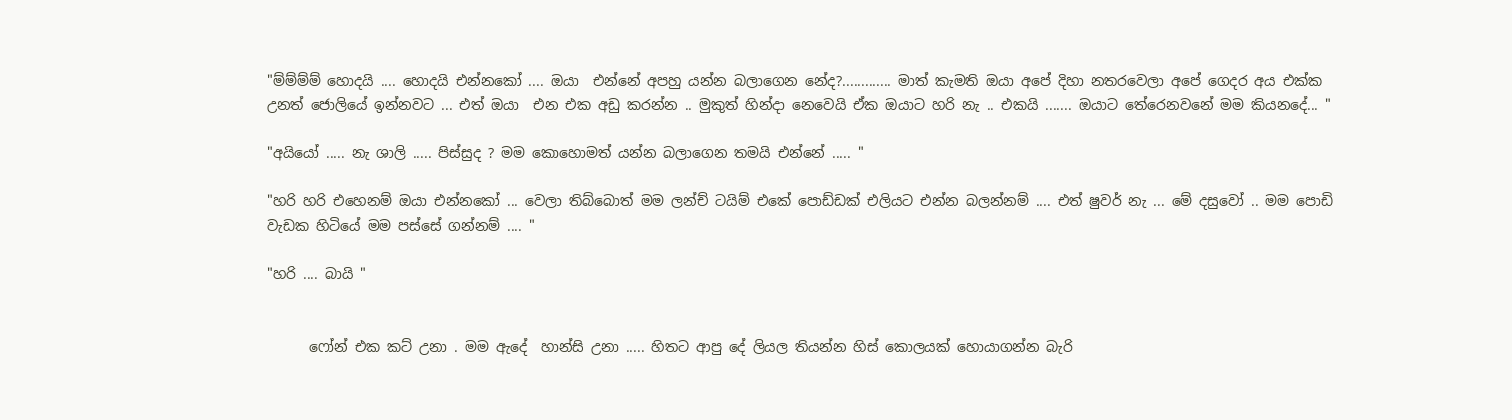"ම්ම්ම්ම් හොදයි .... හොදයි එන්නකෝ .... ඔයා  එන්නේ අපහු යන්න බලාගෙන නේද?............. මාත් කැමති ඔයා අපේ දිහා නතරවෙලා අපේ ගෙදර අය එක්ක උනත් ජොලියේ ඉන්නවට ... එත් ඔයා  එන එක අඩු කරන්න .. මුකුත් හින්දා නෙවෙයි ඒක ඔයාට හරි නැ .. එකයි ....... ඔයාට තේරෙනවනේ මම කියනදේ... "

"අයියෝ ..... නැ ශාලි ..... පිස්සුද ? මම කොහොමත් යන්න බලාගෙන තමයි එන්නේ ..... "

"හරි හරි එහෙනම් ඔයා එන්නකෝ ... වෙලා තිබ්බොත් මම ලන්ච් ටයිම් එකේ පොඩ්ඩක් එලියට එන්න බලන්නම් .... එත් ෂුවර් නැ ... මේ දසුවෝ .. මම පොඩි වැඩක හිටියේ මම පස්සේ ගන්නම් .... "

"හරි .... බායි "


      ෆෝන් එක කට් උනා . මම ඇදේ  හාන්සි උනා ..... හිතට ආපු දේ ලියල තියන්න හිස් කොලයක් හොයාගන්න බැරි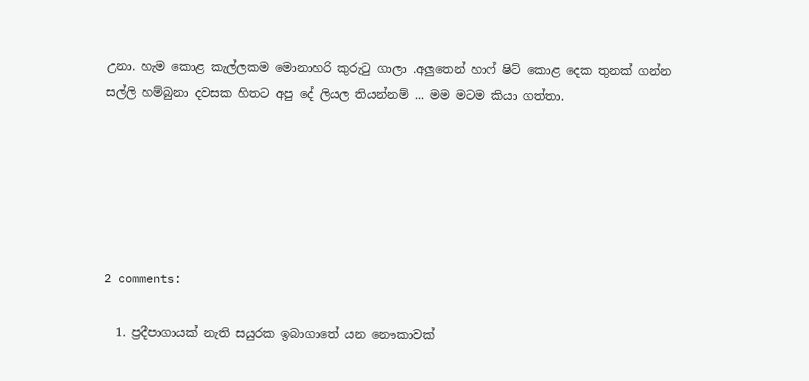උනා. හැම කොළ කැල්ලකම මොනාහරි කුරුටු ගාලා .අලුතෙන් හාෆ් ෂිට් කොළ දෙක තුනක් ගන්න සල්ලි හම්බුනා දවසක හිතට අපු දේ ලියල තියන්නම් ... මම මටම කියා ගත්තා.






2 comments:

  1. ප්‍රදීපාගායක් නැති සයුරක ඉබාගාතේ යන නෞකාවක්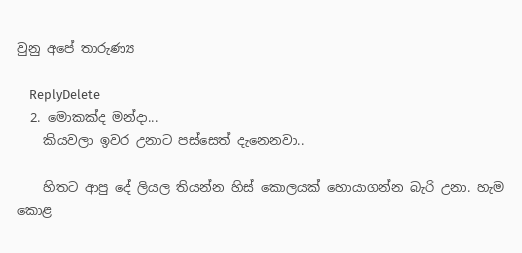වුනු අපේ තාරුණ්‍ය

    ReplyDelete
  2. මොකක්ද මන්දා...
    කියවලා ඉවර උනාට පස්සෙත් දැනෙනවා..

    හිතට ආපු දේ ලියල තියන්න හිස් කොලයක් හොයාගන්න බැරි උනා. හැම කොළ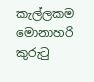කැල්ලකම මොනාහරි කුරුටු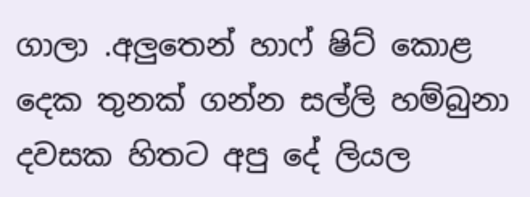ගාලා .අලුතෙන් හාෆ් ෂිට් කොළ දෙක තුනක් ගන්න සල්ලි හම්බුනා දවසක හිතට අපු දේ ලියල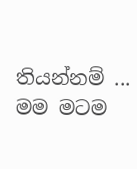තියන්නම් ... මම මටම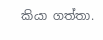කියා ගත්තා.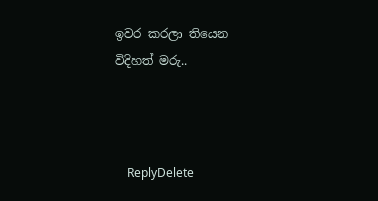ඉවර කරලා තියෙන විදිහත් මරු..



    ReplyDelete